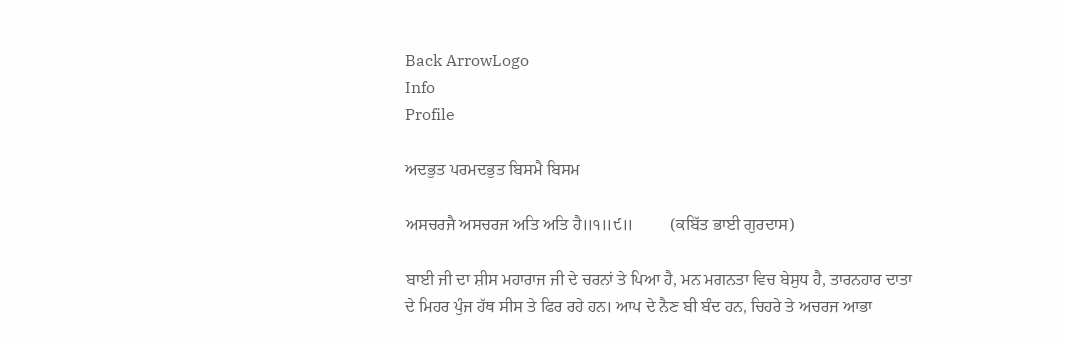Back ArrowLogo
Info
Profile

ਅਦਭੁਤ ਪਰਮਦਭੁਤ ਬਿਸਮੈ ਬਿਸਮ

ਅਸਚਰਜੈ ਅਸਚਰਜ ਅਤਿ ਅਤਿ ਹੈ॥੧॥੯॥         (ਕਬਿੱਤ ਭਾਈ ਗੁਰਦਾਸ)

ਬਾਈ ਜੀ ਦਾ ਸ਼ੀਸ ਮਹਾਰਾਜ ਜੀ ਦੇ ਚਰਨਾਂ ਤੇ ਪਿਆ ਹੈ, ਮਨ ਮਗਨਤਾ ਵਿਚ ਬੇਸੁਧ ਹੈ, ਤਾਰਨਹਾਰ ਦਾਤਾ ਦੇ ਮਿਹਰ ਪੁੰਜ ਹੱਥ ਸੀਸ ਤੇ ਫਿਰ ਰਹੇ ਹਨ। ਆਪ ਦੇ ਨੈਣ ਬੀ ਬੰਦ ਹਨ, ਚਿਹਰੇ ਤੇ ਅਚਰਜ ਆਭਾ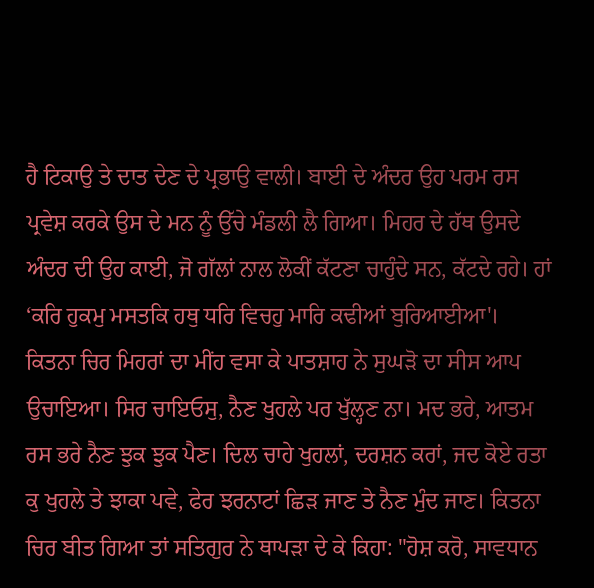ਹੈ ਟਿਕਾਉ ਤੇ ਦਾਤ ਦੇਣ ਦੇ ਪ੍ਰਭਾਉ ਵਾਲੀ। ਬਾਈ ਦੇ ਅੰਦਰ ਉਹ ਪਰਮ ਰਸ ਪ੍ਰਵੇਸ਼ ਕਰਕੇ ਉਸ ਦੇ ਮਨ ਨੂੰ ਉੱਚੇ ਮੰਡਲੀ ਲੈ ਗਿਆ। ਮਿਹਰ ਦੇ ਹੱਥ ਉਸਦੇ ਅੰਦਰ ਦੀ ਉਹ ਕਾਈ, ਜੋ ਗੱਲਾਂ ਨਾਲ ਲੋਕੀਂ ਕੱਟਣਾ ਚਾਹੁੰਦੇ ਸਨ, ਕੱਟਦੇ ਰਹੇ। ਹਾਂ ‘ਕਰਿ ਹੁਕਮੁ ਮਸਤਕਿ ਹਥੁ ਧਰਿ ਵਿਚਹੁ ਮਾਰਿ ਕਢੀਆਂ ਬੁਰਿਆਈਆ'। ਕਿਤਨਾ ਚਿਰ ਮਿਹਰਾਂ ਦਾ ਮੀਂਹ ਵਸਾ ਕੇ ਪਾਤਸ਼ਾਹ ਨੇ ਸੁਘੜੋ ਦਾ ਸੀਸ ਆਪ ਉਚਾਇਆ। ਸਿਰ ਚਾਇਓਸੁ, ਨੈਣ ਖੁਹਲੇ ਪਰ ਖੁੱਲ੍ਹਣ ਨਾ। ਮਦ ਭਰੇ, ਆਤਮ ਰਸ ਭਰੇ ਨੈਣ ਝੁਕ ਝੁਕ ਪੈਣ। ਦਿਲ ਚਾਹੇ ਖੁਹਲਾਂ, ਦਰਸ਼ਨ ਕਰਾਂ, ਜਦ ਕੋਏ ਰਤਾ ਕੁ ਖੁਹਲੇ ਤੇ ਝਾਕਾ ਪਵੇ, ਫੇਰ ਝਰਨਾਟਾਂ ਛਿੜ ਜਾਣ ਤੇ ਨੈਣ ਮੁੰਦ ਜਾਣ। ਕਿਤਨਾ ਚਿਰ ਬੀਤ ਗਿਆ ਤਾਂ ਸਤਿਗੁਰ ਨੇ ਥਾਪੜਾ ਦੇ ਕੇ ਕਿਹਾ: "ਹੋਸ਼ ਕਰੋ, ਸਾਵਧਾਨ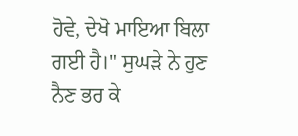ਹੋਵੇ, ਦੇਖੋ ਮਾਇਆ ਬਿਲਾ ਗਈ ਹੈ।" ਸੁਘੜੇ ਨੇ ਹੁਣ ਨੈਣ ਭਰ ਕੇ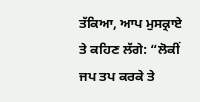ਤੱਕਿਆ, ਆਪ ਮੁਸਕ੍ਰਾਏ ਤੇ ਕਹਿਣ ਲੱਗੇ: “ਲੋਕੀਂ ਜਪ ਤਪ ਕਰਕੇ ਤੇ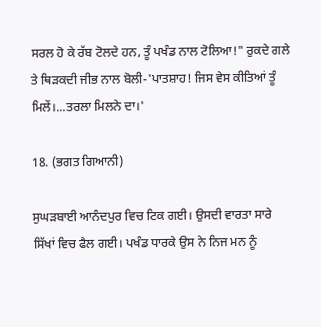ਸਰਲ ਹੋ ਕੇ ਰੱਬ ਟੋਲਦੇ ਹਨ, ਤੂੰ ਪਖੰਡ ਨਾਲ ਟੋਲਿਆ!" ਰੁਕਦੇ ਗਲੇ ਤੇ ਥਿੜਕਦੀ ਜੀਭ ਨਾਲ ਬੋਲੀ-'ਪਾਤਸ਼ਾਹ! ਜਿਸ ਵੇਸ ਕੀਤਿਆਂ ਤੂੰ ਮਿਲੇਂ।...ਤਰਲਾ ਮਿਲਨੇ ਦਾ।'

18. (ਭਗਤ ਗਿਆਨੀ)

ਸੁਘੜਬਾਈ ਆਨੰਦਪੁਰ ਵਿਚ ਟਿਕ ਗਈ। ਉਸਦੀ ਵਾਰਤਾ ਸਾਰੇ ਸਿੱਖਾਂ ਵਿਚ ਫੈਲ ਗਈ। ਪਖੰਡ ਧਾਰਕੇ ਉਸ ਨੇ ਨਿਜ ਮਨ ਨੂੰ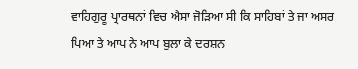ਵਾਹਿਗੁਰੂ ਪ੍ਰਾਰਥਨਾਂ ਵਿਚ ਐਸਾ ਜੋੜਿਆ ਸੀ ਕਿ ਸਾਹਿਬਾਂ ਤੇ ਜਾ ਅਸਰ ਪਿਆ ਤੇ ਆਪ ਨੇ ਆਪ ਬੁਲਾ ਕੇ ਦਰਸ਼ਨ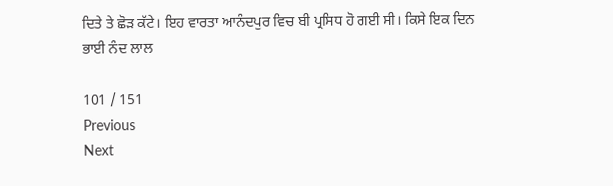ਦਿਤੇ ਤੇ ਛੋੜ ਕੱਟੇ। ਇਹ ਵਾਰਤਾ ਆਨੰਦਪੁਰ ਵਿਚ ਬੀ ਪ੍ਰਸਿਧ ਹੋ ਗਈ ਸੀ। ਕਿਸੇ ਇਕ ਦਿਨ ਭਾਈ ਨੰਦ ਲਾਲ

101 / 151
Previous
Next